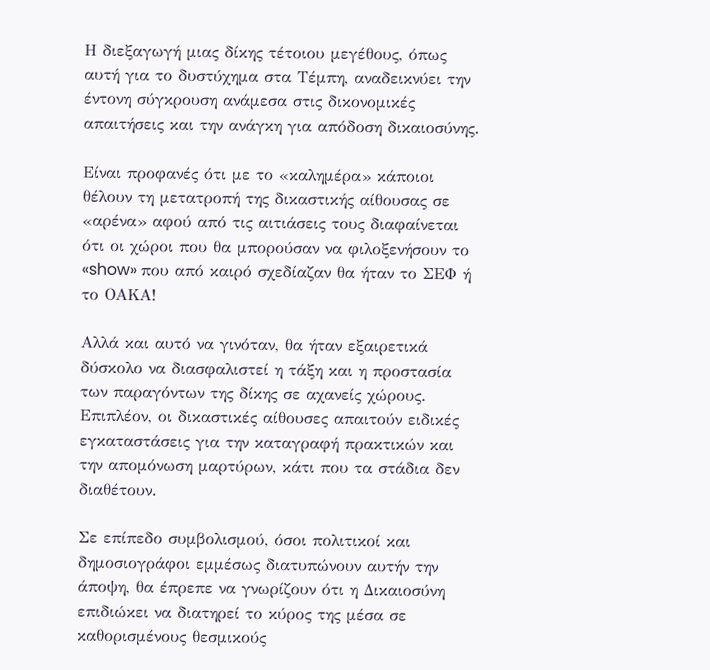Η διεξαγωγή μιας δίκης τέτοιου μεγέθους, όπως αυτή για το δυστύχημα στα Τέμπη, αναδεικνύει την έντονη σύγκρουση ανάμεσα στις δικονομικές απαιτήσεις και την ανάγκη για απόδοση δικαιοσύνης.

Είναι προφανές ότι με το «καλημέρα» κάποιοι θέλουν τη μετατροπή της δικαστικής αίθουσας σε «αρένα» αφού από τις αιτιάσεις τους διαφαίνεται ότι οι χώροι που θα μπορούσαν να φιλοξενήσουν το «show» που από καιρό σχεδίαζαν θα ήταν το ΣΕΦ ή το ΟΑΚΑ!

Αλλά και αυτό να γινόταν, θα ήταν εξαιρετικά δύσκολο να διασφαλιστεί η τάξη και η προστασία των παραγόντων της δίκης σε αχανείς χώρους. Επιπλέον, οι δικαστικές αίθουσες απαιτούν ειδικές εγκαταστάσεις για την καταγραφή πρακτικών και την απομόνωση μαρτύρων, κάτι που τα στάδια δεν διαθέτουν.

Σε επίπεδο συμβολισμού, όσοι πολιτικοί και δημοσιογράφοι εμμέσως διατυπώνουν αυτήν την άποψη, θα έπρεπε να γνωρίζουν ότι η Δικαιοσύνη επιδιώκει να διατηρεί το κύρος της μέσα σε καθορισμένους θεσμικούς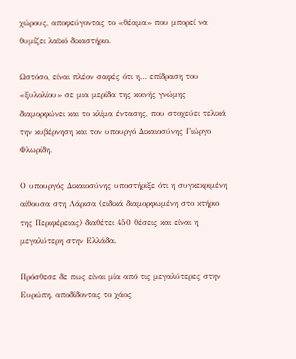χώρους, αποφεύγοντας το «θέαμα» που μπορεί να θυμίζει λαϊκό δικαστήριο.

Ωστόσο, είναι πλέον σαφές ότι η… επίδραση του «ξυλολίου» σε μια μερίδα της κοινής γνώμης διαμορφώνει και το κλίμα έντασης, που στοχεύει τελικά την κυβέρνηση και τον υπουργό Δικαιοσύνης Γιώργο Φλωρίδη.

Ο υπουργός Δικαιοσύνης υποστήριξε ότι η συγκεκριμένη αίθουσα στη Λάρισα (ειδικά διαμορφωμένη στο κτήριο της Περιφέρειας) διαθέτει 450 θέσεις και είναι η μεγαλύτερη στην Ελλάδα.

Πρόσθεσε δε πως είναι μία από τις μεγαλύτερες στην Ευρώπη, αποδίδοντας το χάος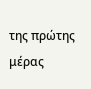της πρώτης μέρας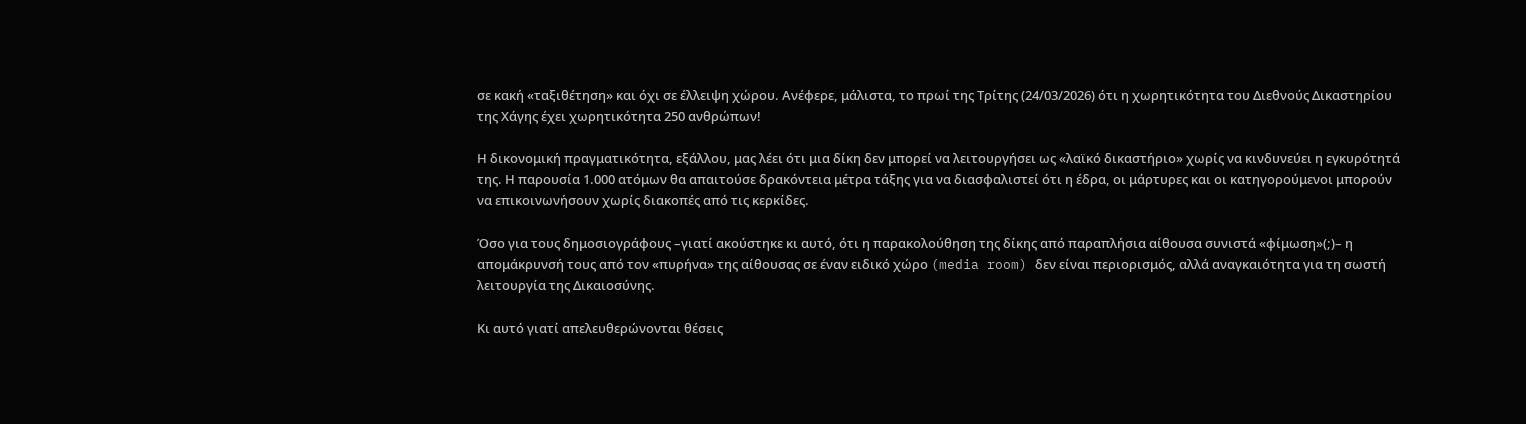σε κακή «ταξιθέτηση» και όχι σε έλλειψη χώρου. Ανέφερε, μάλιστα, το πρωί της Τρίτης (24/03/2026) ότι η χωρητικότητα του Διεθνούς Δικαστηρίου της Χάγης έχει χωρητικότητα 250 ανθρώπων!

Η δικονομική πραγματικότητα, εξάλλου, μας λέει ότι μια δίκη δεν μπορεί να λειτουργήσει ως «λαϊκό δικαστήριο» χωρίς να κινδυνεύει η εγκυρότητά της. Η παρουσία 1.000 ατόμων θα απαιτούσε δρακόντεια μέτρα τάξης για να διασφαλιστεί ότι η έδρα, οι μάρτυρες και οι κατηγορούμενοι μπορούν να επικοινωνήσουν χωρίς διακοπές από τις κερκίδες.

Όσο για τους δημοσιογράφους –γιατί ακούστηκε κι αυτό, ότι η παρακολούθηση της δίκης από παραπλήσια αίθουσα συνιστά «φίμωση»(;)– η απομάκρυνσή τους από τον «πυρήνα» της αίθουσας σε έναν ειδικό χώρο (media room) δεν είναι περιορισμός, αλλά αναγκαιότητα για τη σωστή λειτουργία της Δικαιοσύνης.

Κι αυτό γιατί απελευθερώνονται θέσεις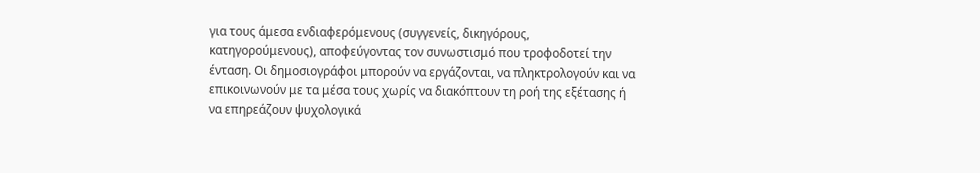για τους άμεσα ενδιαφερόμενους (συγγενείς, δικηγόρους, κατηγορούμενους), αποφεύγοντας τον συνωστισμό που τροφοδοτεί την ένταση. Οι δημοσιογράφοι μπορούν να εργάζονται, να πληκτρολογούν και να επικοινωνούν με τα μέσα τους χωρίς να διακόπτουν τη ροή της εξέτασης ή να επηρεάζουν ψυχολογικά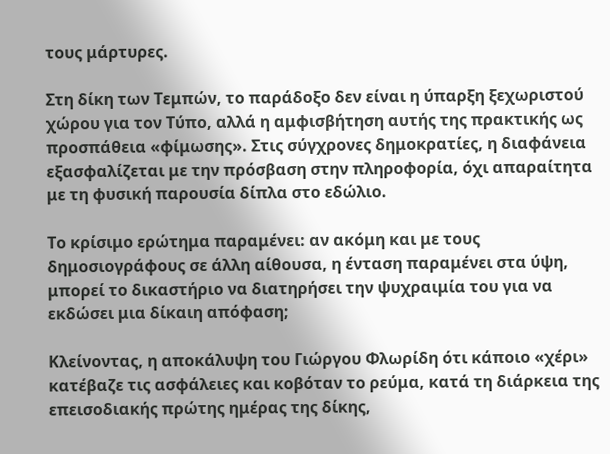τους μάρτυρες.

Στη δίκη των Τεμπών, το παράδοξο δεν είναι η ύπαρξη ξεχωριστού χώρου για τον Τύπο, αλλά η αμφισβήτηση αυτής της πρακτικής ως προσπάθεια «φίμωσης». Στις σύγχρονες δημοκρατίες, η διαφάνεια εξασφαλίζεται με την πρόσβαση στην πληροφορία, όχι απαραίτητα με τη φυσική παρουσία δίπλα στο εδώλιο.

Το κρίσιμο ερώτημα παραμένει: αν ακόμη και με τους δημοσιογράφους σε άλλη αίθουσα, η ένταση παραμένει στα ύψη, μπορεί το δικαστήριο να διατηρήσει την ψυχραιμία του για να εκδώσει μια δίκαιη απόφαση;

Κλείνοντας, η αποκάλυψη του Γιώργου Φλωρίδη ότι κάποιο «χέρι» κατέβαζε τις ασφάλειες και κοβόταν το ρεύμα, κατά τη διάρκεια της επεισοδιακής πρώτης ημέρας της δίκης,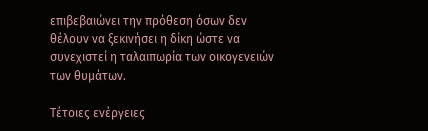επιβεβαιώνει την πρόθεση όσων δεν θέλουν να ξεκινήσει η δίκη ώστε να συνεχιστεί η ταλαιπωρία των οικογενειών των θυμάτων.

Τέτοιες ενέργειες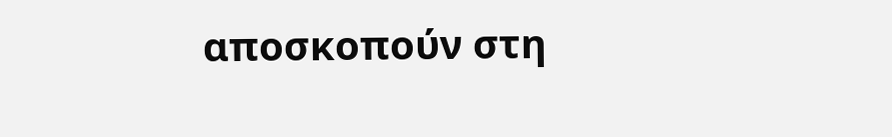αποσκοπούν στη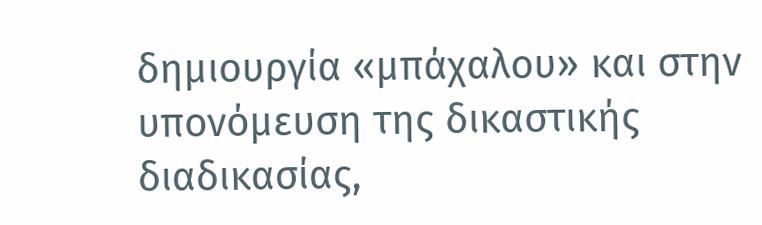δημιουργία «μπάχαλου» και στην υπονόμευση της δικαστικής διαδικασίας,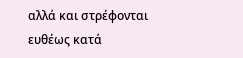αλλά και στρέφονται ευθέως κατά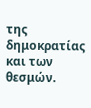της δημοκρατίας και των θεσμών.